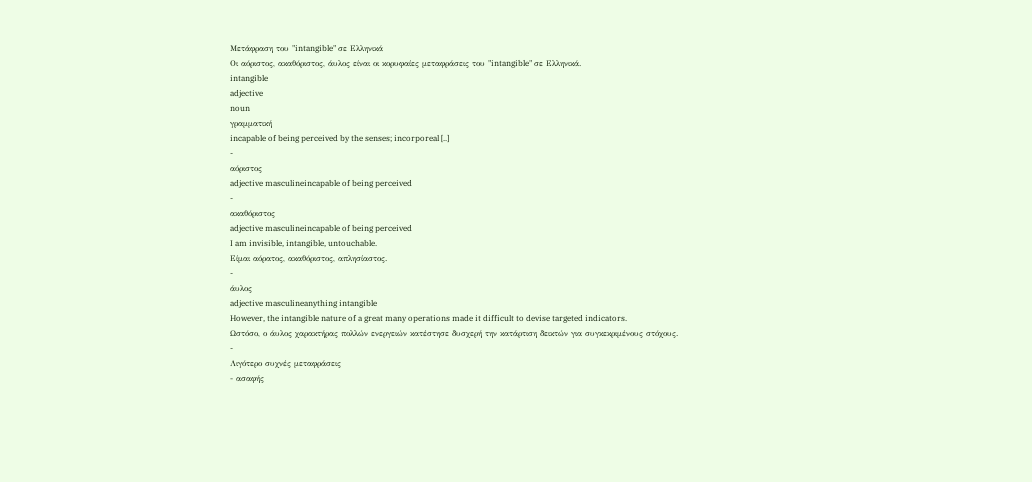Μετάφραση του "intangible" σε Ελληνικά
Οι αόριστος, ακαθόριστος, άυλος είναι οι κορυφαίες μεταφράσεις του "intangible" σε Ελληνικά.
intangible
adjective
noun
γραμματική
incapable of being perceived by the senses; incorporeal [..]
-
αόριστος
adjective masculineincapable of being perceived
-
ακαθόριστος
adjective masculineincapable of being perceived
I am invisible, intangible, untouchable.
Είμαι αόρατος, ακαθόριστος, απλησίαστος.
-
άυλος
adjective masculineanything intangible
However, the intangible nature of a great many operations made it difficult to devise targeted indicators.
Ωστόσο, ο άυλος χαρακτήρας πολλών ενεργειών κατέστησε δυσχερή την κατάρτιση δεικτών για συγκεκριμένους στόχους.
-
Λιγότερο συχνές μεταφράσεις
- ασαφής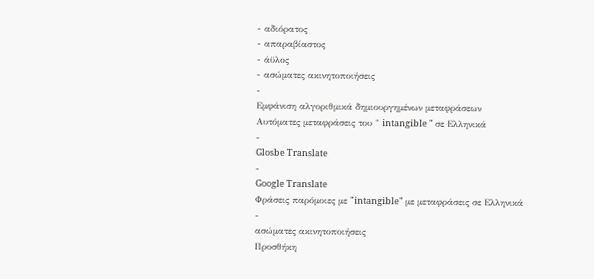- αδιόρατος
- απαραβίαστος
- άϋλος
- ασώματες ακινητοποιήσεις
-
Εμφάνιση αλγοριθμικά δημιουργημένων μεταφράσεων
Αυτόματες μεταφράσεις του " intangible " σε Ελληνικά
-
Glosbe Translate
-
Google Translate
Φράσεις παρόμοιες με "intangible" με μεταφράσεις σε Ελληνικά
-
ασώματες ακινητοποιήσεις
Προσθήκη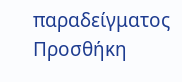παραδείγματος
Προσθήκη